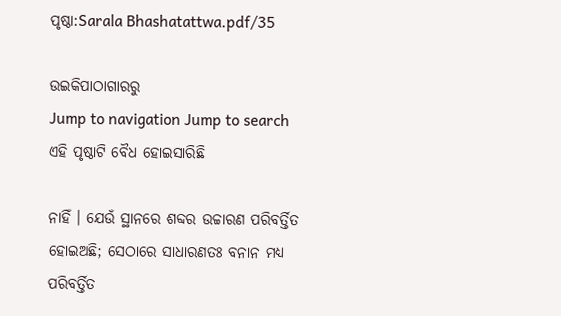ପୃଷ୍ଠା:Sarala Bhashatattwa.pdf/35

ଉଇକିପାଠାଗାର‌ରୁ
Jump to navigation Jump to search
ଏହି ପୃଷ୍ଠାଟି ବୈଧ ହୋଇସାରିଛି

ନାହିଁ । ଯେଉଁ ସ୍ଥାନରେ ଶବ୍ଦର ଉଚ୍ଚାରଣ ପରିବର୍ତ୍ତିତ ହୋଇଅଛି; ସେଠାରେ ସାଧାରଣତଃ ବନାନ ମଧ୍ୟ ପରିବର୍ତ୍ତିତ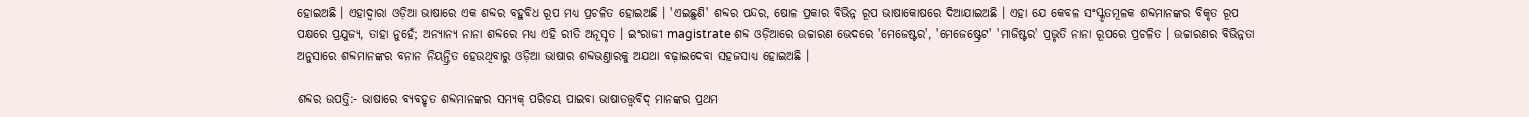ହୋଇଅଛି । ଏହାଦ୍ୱାରା ଓଡ଼ିଆ ଭାଷାରେ ଏକ ଶବ୍ଦର ବହୁବିଧ ରୂପ ମଧ୍ୟ ପ୍ରଚଳିତ ହୋଇଅଛି । 'ଏଇଛୁଣି' ଶବ୍ଦର ପନ୍ଦର, ଷୋଳ ପ୍ରକାର ବିଭିନ୍ନ ରୂପ ଭାଷାକୋଷରେ ଦିଆଯାଇଅଛି । ଏହା ଯେ କେବଳ ସଂସ୍କୃତମୂଳକ ଶବ୍ଦମାନଙ୍କର ବିକୃତ ରୂପ ପକ୍ଷରେ ପ୍ରଯୁଜ୍ୟ, ତାହା ନୁହେଁ; ଅନ୍ୟାନ୍ୟ ନାନା ଶବ୍ଦରେ ମଧ୍ୟ ଏହି ରୀତି ଅନୂସୃତ । ଇଂରାଜୀ magistrate ଶବ୍ଦ ଓଡ଼ିଆରେ ଉଚ୍ଚାରଣ ଭେଦରେ 'ମେଜେଷ୍ଟର', 'ମେଜେଷ୍ଟ୍ରେଟ' 'ମାଜିଷ୍ଟର' ପ୍ରଭୃତି ନାନା ରୂପରେ ପ୍ରଚଳିତ । ଉଚ୍ଚାରଣର ବିଭିନ୍ନତା ଅନୁସାରେ ଶବ୍ଦମାନଙ୍କର ବନାନ ନିୟନ୍ତ୍ରିତ ହେଉଥିବାରୁ ଓଡ଼ିଆ ଭାଷାର ଶବ୍ଦଭଣ୍ତାରକୁ ଅଯଥା ବଢ଼ାଇଦେବା ସହଜସାଧ୍ୟ ହୋଇଅଛି ।

ଶବ୍ଦର ଉପତ୍ତି:- ଭାଷାରେ ବ୍ୟବହୃତ ଶବ୍ଦମାନଙ୍କର ସମ୍ୟକ୍ ପରିଚୟ ପାଇବା ଭାଷାତତ୍ତ୍ୱବିଦ୍ ମାନଙ୍କର ପ୍ରଥମ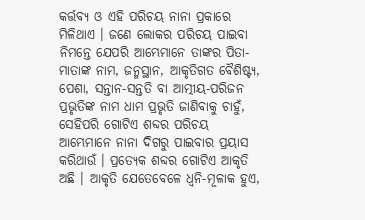କର୍ତ୍ତବ୍ୟ ଓ ଏହି ପରିଚୟ ନାନା ପ୍ରକାରେ ମିଳିଥାଏ । ଜଣେ ଲୋକର ପରିଚୟ ପାଇବା ନିମନ୍ତେ ଯେପରି ଆମ୍ଭେମାନେ ତାଙ୍କର ପିତା-ମାତାଙ୍କ ନାମ, ଜନ୍ମସ୍ଥାନ, ଆକୃତିଗତ ବୈଶିଷ୍ଟ୍ୟ, ପେଶା, ସନ୍ତାନ-ସନ୍ତତି ବା ଆତ୍ମୀୟ-ପରିଜନ ପ୍ରଭୃତିଙ୍କ ନାମ ଧାମ ପ୍ରଭୃତି ଜାଣିବାକୁ ଚାହୁଁ, ସେହିପରି ଗୋଟିଏ ଶବ୍ଦର ପରିଚୟ ଆମ୍ଭେମାନେ ନାନା ଦିଗରୁ ପାଇବାର ପ୍ରୟାସ କରିଥାଉଁ । ପ୍ରତ୍ୟେକ ଶବ୍ଦର ଗୋଟିଏ ଆକୃତି ଅଛି । ଆକୃତି ଯେତେବେଳେ ଧ୍ୱନି-ମୂଳାକ ହୁଏ,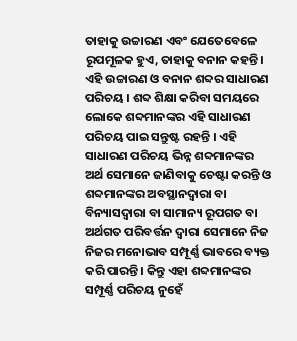ତାହାକୁ ଉଚ୍ଚାରଣ ଏବଂ ଯେତେବେଳେ ରୂପମୂଳକ ହୁଏ, ତାହାକୁ ବନାନ କହନ୍ତି । ଏହି ଉଚ୍ଚାରଣ ଓ ବନାନ ଶବ୍ଦର ସାଧାରଣ ପରିଚୟ । ଶବ୍ଦ ଶିକ୍ଷା କରିବା ସମୟରେ ଲୋକେ ଶବ୍ଦମାନଙ୍କର ଏହି ସାଧାରଣ ପରିଚୟ ପାଇ ସନ୍ତୁଷ୍ଟ ରହନ୍ତି । ଏହି ସାଧାରଣ ପରିଚୟ ଭିନ୍ନ ଶବ୍ଦମାନଙ୍କର ଅର୍ଥ ସେମାନେ ଜାଣିବାକୁ ଚେଷ୍ଟା କରନ୍ତି ଓ ଶବ୍ଦମାନଙ୍କର ଅବସ୍ଥାନଦ୍ୱାରା ବା ବିନ୍ୟାସଦ୍ୱାରା ବା ସାମାନ୍ୟ ରୂପଗତ ବା ଅର୍ଥଗତ ପରିବର୍ତ୍ତନ ଦ୍ୱାରା ସେମାନେ ନିଜ ନିଜର ମନୋଭାବ ସମ୍ପୂର୍ଣ୍ଣ ଭାବରେ ବ୍ୟକ୍ତ କରି ପାରନ୍ତି । କିନ୍ତୁ ଏହା ଶବ୍ଦମାନଙ୍କର ସମ୍ପୂର୍ଣ୍ଣ ପରିଚୟ ନୁହେଁ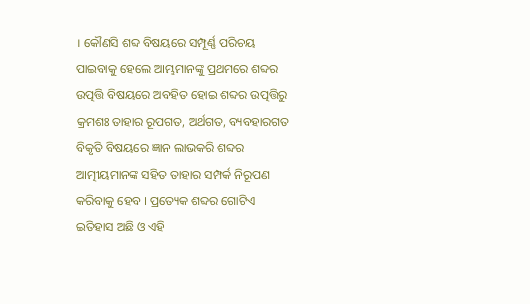। କୌଣସି ଶବ୍ଦ ବିଷୟରେ ସମ୍ପୂର୍ଣ୍ଣ ପରିଚୟ ପାଇବାକୁ ହେଲେ ଆମ୍ଭମାନଙ୍କୁ ପ୍ରଥମରେ ଶବ୍ଦର ଉତ୍ପତ୍ତି ବିଷୟରେ ଅବହିତ ହୋଇ ଶବ୍ଦର ଉତ୍ପତ୍ତିରୁ କ୍ରମଶଃ ତାହାର ରୂପଗତ, ଅର୍ଥଗତ, ବ୍ୟବହାରଗତ ବିକୃତି ବିଷୟରେ ଜ୍ଞାନ ଲାଭକରି ଶବ୍ଦର ଆତ୍ମୀୟମାନଙ୍କ ସହିତ ତାହାର ସମ୍ପର୍କ ନିରୂପଣ କରିବାକୁ ହେବ । ପ୍ରତ୍ୟେକ ଶବ୍ଦର ଗୋଟିଏ ଇତିହାସ ଅଛି ଓ ଏହି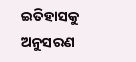ଇତିହାସକୁ ଅନୁସରଣ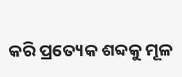କରି ପ୍ରତ୍ୟେକ ଶବ୍ଦକୁ ମୂଳ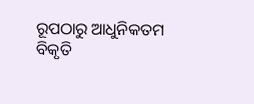ରୂପଠାରୁ ଆଧୁନିକତମ ବିକୃତି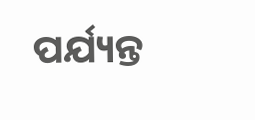ପର୍ଯ୍ୟନ୍ତ